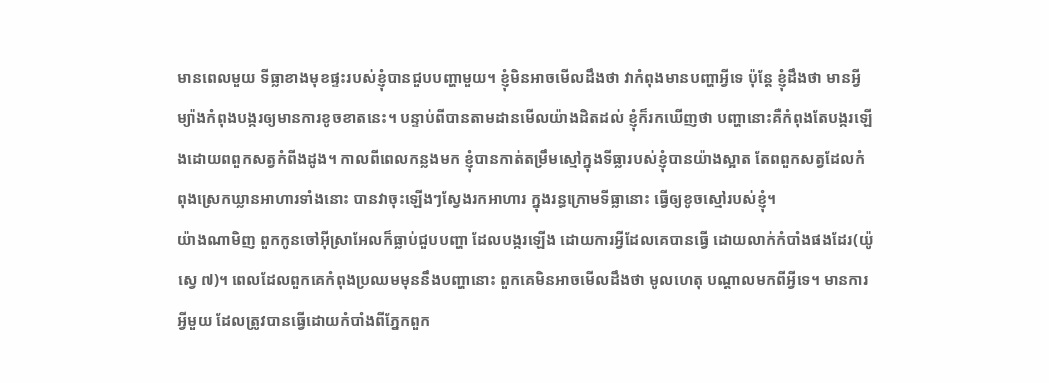មានពេលមួយ ទីធ្លាខាងមុខផ្ទះរបស់ខ្ញុំបានជួបបញ្ហាមួយ។ ខ្ញុំមិនអាចមើលដឹងថា វាកំពុងមានបញ្ហាអ្វីទេ ប៉ុន្តែ ខ្ញុំដឹងថា មានអ្វីម្យ៉ាងកំពុងបង្ករឲ្យមានការខូចខាតនេះ។ បន្ទាប់ពីបានតាមដានមើលយ៉ាងដិតដល់ ខ្ញុំក៏រកឃើញថា បញ្ហានោះគឺកំពុងតែបង្ករឡើងដោយពពួកសត្វកំពីងដូង។ កាលពីពេលកន្លងមក ខ្ញុំបានកាត់តម្រឹមស្មៅក្នុងទីធ្លារបស់ខ្ញុំបានយ៉ាងស្អាត តែពពួកសត្វដែលកំពុងស្រេកឃ្លានអាហារទាំងនោះ បានវាចុះឡើងៗស្វែងរកអាហារ ក្នុងរន្ធក្រោមទីធ្លានោះ ធ្វើឲ្យខូចស្មៅរបស់ខ្ញុំ។
យ៉ាងណាមិញ ពួកកូនចៅអ៊ីស្រាអែលក៏ធ្លាប់ជួបបញ្ហា ដែលបង្ករឡើង ដោយការអ្វីដែលគេបានធ្វើ ដោយលាក់កំបាំងផងដែរ(យ៉ូស្វេ ៧)។ ពេលដែលពួកគេកំពុងប្រឈមមុននឹងបញ្ហានោះ ពួកគេមិនអាចមើលដឹងថា មូលហេតុ បណ្តាលមកពីអ្វីទេ។ មានការអ្វីមួយ ដែលត្រូវបានធ្វើដោយកំបាំងពីភ្នែកពួក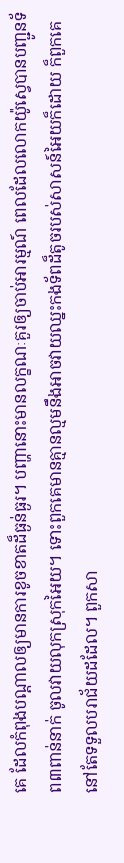គេ ដែលកំពុងបណ្តាលឲ្យមានការខូចខាតដ៏ធ្ងន់ធ្ងរ។ បញ្ហានោះមានលក្ខណៈគួរឲ្យចាប់អារម្មណ៍ ពេលដែលលោកយ៉ូស្វេបានបញ្ជូនទ័ព៣ពាន់នាក់ ចូលវាយលុកស្រុកអៃយ។ ទោះពួកគេមានគ្មានល្មមនឹងអាចវាយឈ្នះកងទ័ពដ៏តូចរបស់សាសន៍អៃយក៏ដោយ ក៏ពួកគេនៅតែទទួលបរាជ័យដដែល។ ពួកសា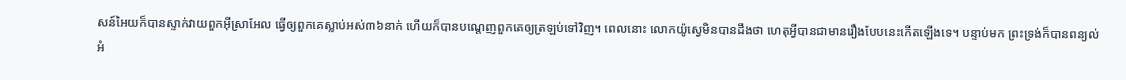សន៍អៃយក៏បានស្ទាក់វាយពួកអ៊ីស្រាអែល ធ្វើឲ្យពួកគេស្លាប់អស់៣៦នាក់ ហើយក៏បានបណ្តេញពួកគេឲ្យត្រឡប់ទៅវិញ។ ពេលនោះ លោកយ៉ូស្វេមិនបានដឹងថា ហេតុអ្វីបានជាមានរឿងបែបនេះកើតឡើងទេ។ បន្ទាប់មក ព្រះទ្រង់ក៏បានពន្យល់អំ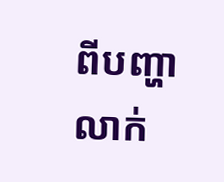ពីបញ្ហាលាក់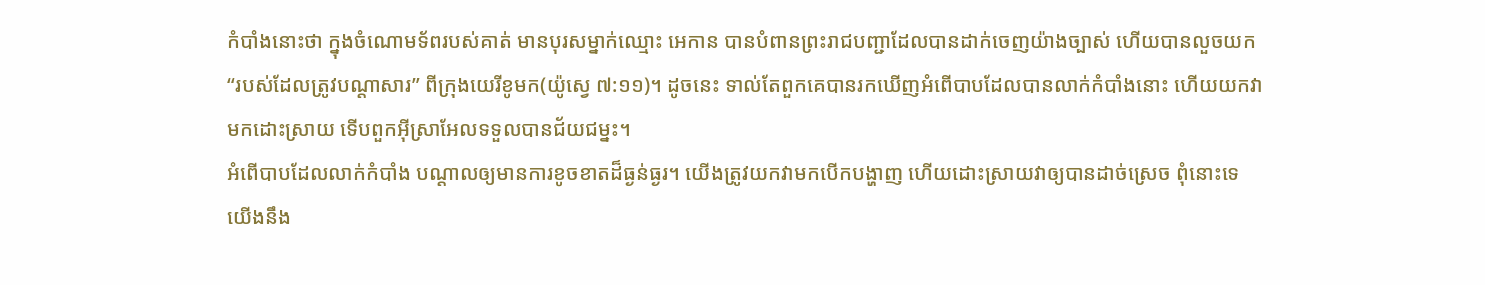កំបាំងនោះថា ក្នុងចំណោមទ័ពរបស់គាត់ មានបុរសម្នាក់ឈ្មោះ អេកាន បានបំពានព្រះរាជបញ្ជាដែលបានដាក់ចេញយ៉ាងច្បាស់ ហើយបានលួចយក “របស់ដែលត្រូវបណ្តាសារ” ពីក្រុងយេរីខូមក(យ៉ូស្វេ ៧:១១)។ ដូចនេះ ទាល់តែពួកគេបានរកឃើញអំពើបាបដែលបានលាក់កំបាំងនោះ ហើយយកវាមកដោះស្រាយ ទើបពួកអ៊ីស្រាអែលទទួលបានជ័យជម្នះ។
អំពើបាបដែលលាក់កំបាំង បណ្តាលឲ្យមានការខូចខាតដ៏ធ្ងន់ធ្ងរ។ យើងត្រូវយកវាមកបើកបង្ហាញ ហើយដោះស្រាយវាឲ្យបានដាច់ស្រេច ពុំនោះទេ យើងនឹង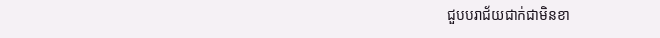ជួបបរាជ័យជាក់ជាមិនខា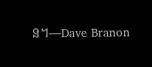ន។—Dave Branon